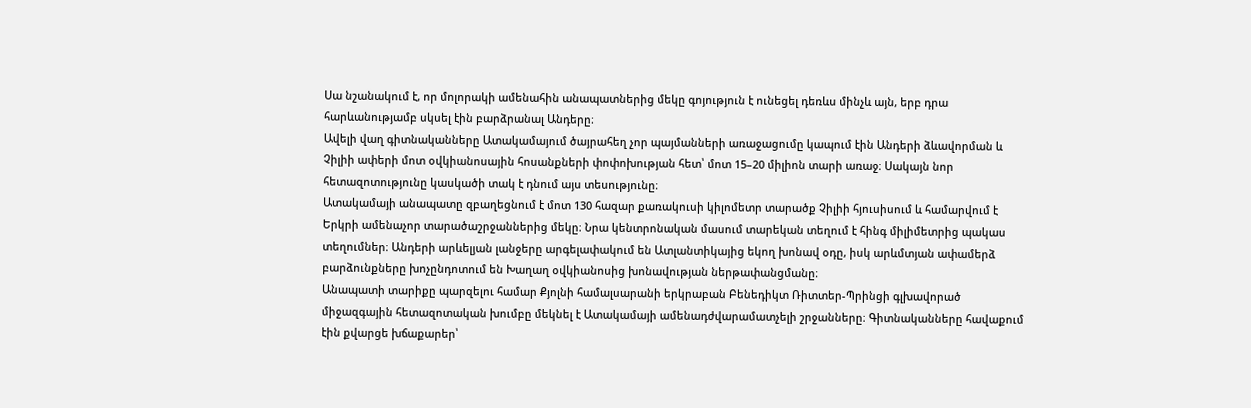Սա նշանակում է, որ մոլորակի ամենահին անապատներից մեկը գոյություն է ունեցել դեռևս մինչև այն, երբ դրա հարևանությամբ սկսել էին բարձրանալ Անդերը։
Ավելի վաղ գիտնականները Ատակամայում ծայրահեղ չոր պայմանների առաջացումը կապում էին Անդերի ձևավորման և Չիլիի ափերի մոտ օվկիանոսային հոսանքների փոփոխության հետ՝ մոտ 15–20 միլիոն տարի առաջ։ Սակայն նոր հետազոտությունը կասկածի տակ է դնում այս տեսությունը։
Ատակամայի անապատը զբաղեցնում է մոտ 130 հազար քառակուսի կիլոմետր տարածք Չիլիի հյուսիսում և համարվում է Երկրի ամենաչոր տարածաշրջաններից մեկը։ Նրա կենտրոնական մասում տարեկան տեղում է հինգ միլիմետրից պակաս տեղումներ։ Անդերի արևելյան լանջերը արգելափակում են Ատլանտիկայից եկող խոնավ օդը, իսկ արևմտյան ափամերձ բարձունքները խոչընդոտում են Խաղաղ օվկիանոսից խոնավության ներթափանցմանը։
Անապատի տարիքը պարզելու համար Քյոլնի համալսարանի երկրաբան Բենեդիկտ Ռիտտեր-Պրինցի գլխավորած միջազգային հետազոտական խումբը մեկնել է Ատակամայի ամենադժվարամատչելի շրջանները։ Գիտնականները հավաքում էին քվարցե խճաքարեր՝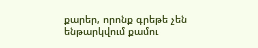քարեր, որոնք գրեթե չեն ենթարկվում քամու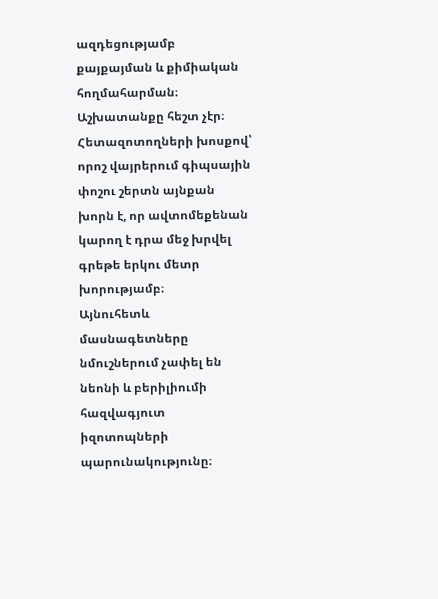ազդեցությամբ քայքայման և քիմիական հողմահարման։
Աշխատանքը հեշտ չէր։ Հետազոտողների խոսքով՝ որոշ վայրերում գիպսային փոշու շերտն այնքան խորն է, որ ավտոմեքենան կարող է դրա մեջ խրվել գրեթե երկու մետր խորությամբ։
Այնուհետև մասնագետները նմուշներում չափել են նեոնի և բերիլիումի հազվագյուտ իզոտոպների պարունակությունը։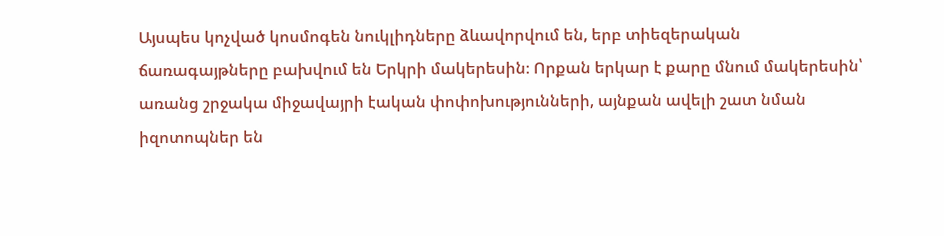Այսպես կոչված կոսմոգեն նուկլիդները ձևավորվում են, երբ տիեզերական ճառագայթները բախվում են Երկրի մակերեսին։ Որքան երկար է քարը մնում մակերեսին՝ առանց շրջակա միջավայրի էական փոփոխությունների, այնքան ավելի շատ նման իզոտոպներ են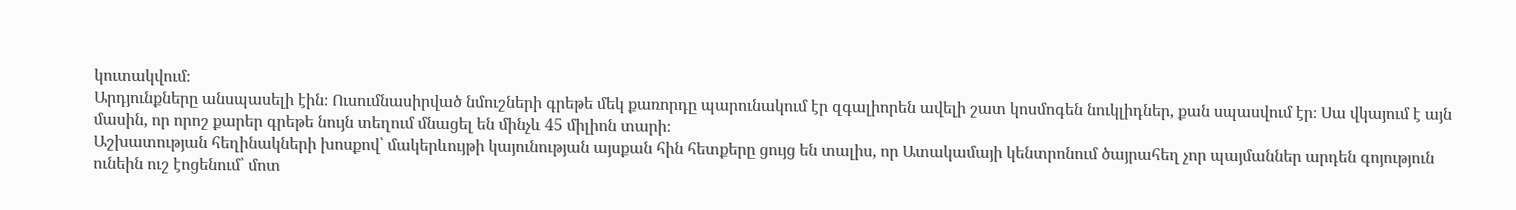կուտակվում։
Արդյունքները անսպասելի էին։ Ուսումնասիրված նմուշների գրեթե մեկ քառորդը պարունակում էր զգալիորեն ավելի շատ կոսմոգեն նուկլիդներ, քան սպասվում էր։ Սա վկայում է այն մասին, որ որոշ քարեր գրեթե նույն տեղում մնացել են մինչև 45 միլիոն տարի։
Աշխատության հեղինակների խոսքով՝ մակերևույթի կայունության այսքան հին հետքերը ցույց են տալիս, որ Ատակամայի կենտրոնում ծայրահեղ չոր պայմաններ արդեն գոյություն ունեին ուշ էոցենում՝ մոտ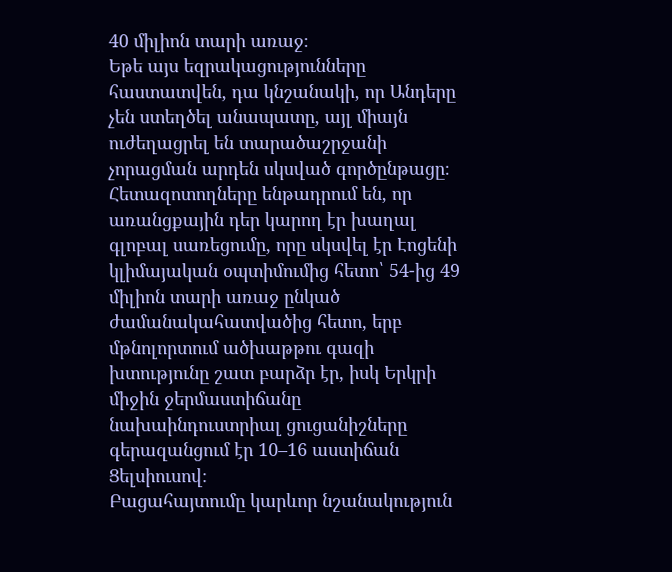40 միլիոն տարի առաջ։
Եթե այս եզրակացությունները հաստատվեն, դա կնշանակի, որ Անդերը չեն ստեղծել անապատը, այլ միայն ուժեղացրել են տարածաշրջանի չորացման արդեն սկսված գործընթացը։
Հետազոտողները ենթադրում են, որ առանցքային դեր կարող էր խաղալ գլոբալ սառեցումը, որը սկսվել էր Էոցենի կլիմայական օպտիմումից հետո՝ 54-ից 49 միլիոն տարի առաջ ընկած ժամանակահատվածից հետո, երբ մթնոլորտում ածխաթթու գազի խտությունը շատ բարձր էր, իսկ Երկրի միջին ջերմաստիճանը նախաինդուստրիալ ցուցանիշները գերազանցում էր 10–16 աստիճան Ցելսիուսով։
Բացահայտումը կարևոր նշանակություն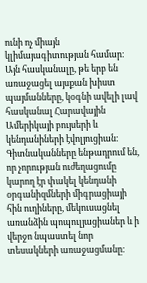ունի ոչ միայն կլիմայագիտության համար։ Այն հասկանալը, թե երբ են առաջացել այսքան խիստ պայմանները, կօգնի ավելի լավ հասկանալ Հարավային Ամերիկայի բույսերի և կենդանիների էվոլյուցիան։
Գիտնականները ենթադրում են, որ չորության ուժեղացումը կարող էր փակել կենդանի օրգանիզմների միգրացիայի հին ուղիները, մեկուսացնել առանձին պոպուլյացիաներ և ի վերջո նպաստել նոր տեսակների առաջացմանը։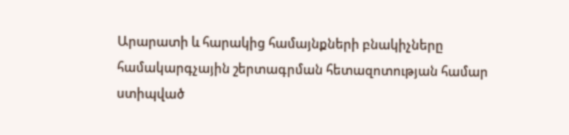Արարատի և հարակից համայնքների բնակիչները համակարգչային շերտագրման հետազոտության համար ստիպված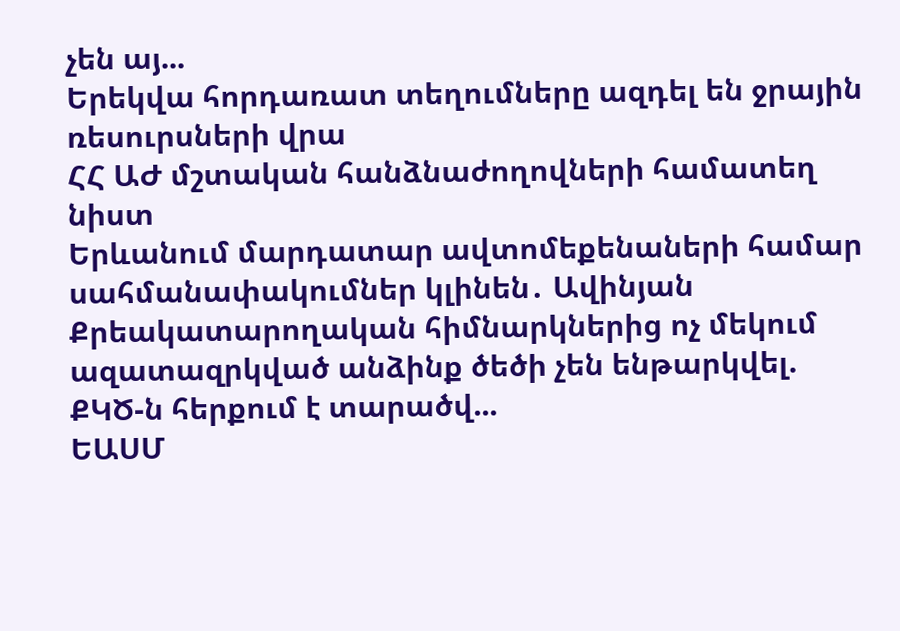չեն այ...
Երեկվա հորդառատ տեղումները ազդել են ջրային ռեսուրսների վրա
ՀՀ ԱԺ մշտական հանձնաժողովների համատեղ նիստ
Երևանում մարդատար ավտոմեքենաների համար սահմանափակումներ կլինեն․ Ավինյան
Քրեակատարողական հիմնարկներից ոչ մեկում ազատազրկված անձինք ծեծի չեն ենթարկվել. ՔԿԾ-ն հերքում է տարածվ...
ԵԱՍՄ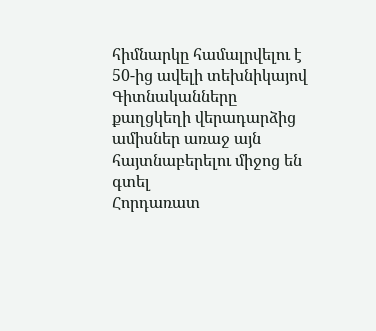հիմնարկը համալրվելու է 50-ից ավելի տեխնիկայով
Գիտնականները քաղցկեղի վերադարձից ամիսներ առաջ այն հայտնաբերելու միջոց են գտել
Հորդառատ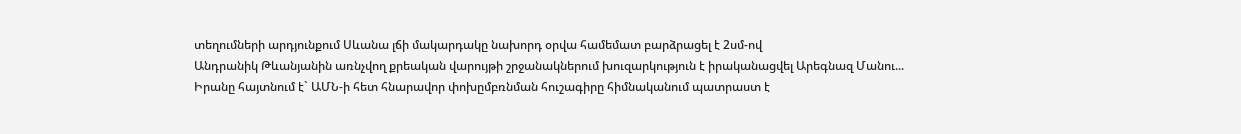տեղումների արդյունքում Սևանա լճի մակարդակը նախորդ օրվա համեմատ բարձրացել է 2սմ-ով
Անդրանիկ Թևանյանին առնչվող քրեական վարույթի շրջանակներում խուզարկություն է իրականացվել Արեգնազ Մանու...
Իրանը հայտնում է` ԱՄՆ-ի հետ հնարավոր փոխըմբռնման հուշագիրը հիմնականում պատրաստ է